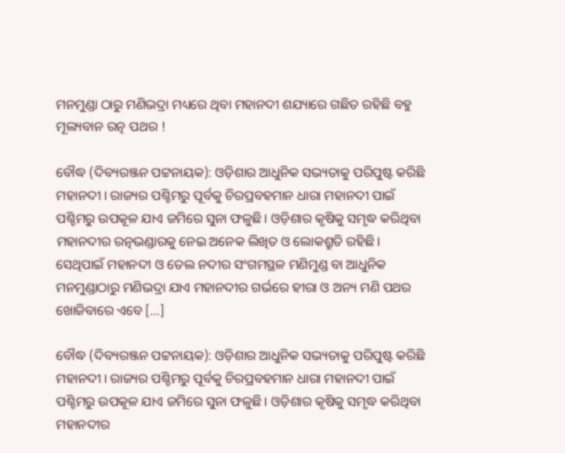ମନମୁଣ୍ଡା ଠାରୁ ମଣିଭଦ୍ରା ମଧ୍ୟରେ ଥିବା ମହାନଦୀ ଶଯ୍ୟାରେ ଗଛିତ ରହିଛି ବହୁ ମୂଲ୍ୟବାନ ରତ୍ନ ପଥର !

ବୌଦ୍ଧ (ଦିବ୍ୟରଞ୍ଜନ ପଟ୍ଟନାୟକ): ଓଡ଼ିଶାର ଆଧୁନିକ ସଭ୍ୟତାକୁ ପରିପୁଷ୍ଟ କରିଛି ମହାନଦୀ। ରାଜ୍ୟର ପଶ୍ଚିମରୁ ପୂର୍ବକୁ ଚିରପ୍ରବହମାନ ଧାରା ମହାନଦୀ ପାଇଁ ପଶ୍ଚିମରୁ ଉପକୂଳ ଯାଏ ଜମିରେ ସୁନା ଫଳୁଛି। ଓଡ଼ିଶାର କୃଷିକୁ ସମୃଦ୍ଧ କରିଥିବା ମହାନଦୀର ରତ୍ନଭଣ୍ଡାରକୁ ନେଇ ଅନେକ ଲିଖିତ ଓ ଲୋକଶ୍ରୁତି ରହିଛି। ସେଥିପାଇଁ ମହାନଦୀ ଓ ତେଲ ନଦୀର ସଂଗମସ୍ଥଳ ମଣିମୁଣ୍ଡ ବା ଆଧୁନିକ ମନମୁଣ୍ଡାଠାରୁ ମଣିଭଦ୍ରା ଯାଏ ମହାନଦୀର ଗର୍ଭରେ ହୀରା ଓ ଅନ୍ୟ ମଣି ପଥର ଖୋଜିବାରେ ଏବେ […]

ବୌଦ୍ଧ (ଦିବ୍ୟରଞ୍ଜନ ପଟ୍ଟନାୟକ): ଓଡ଼ିଶାର ଆଧୁନିକ ସଭ୍ୟତାକୁ ପରିପୁଷ୍ଟ କରିଛି ମହାନଦୀ। ରାଜ୍ୟର ପଶ୍ଚିମରୁ ପୂର୍ବକୁ ଚିରପ୍ରବହମାନ ଧାରା ମହାନଦୀ ପାଇଁ ପଶ୍ଚିମରୁ ଉପକୂଳ ଯାଏ ଜମିରେ ସୁନା ଫଳୁଛି। ଓଡ଼ିଶାର କୃଷିକୁ ସମୃଦ୍ଧ କରିଥିବା ମହାନଦୀର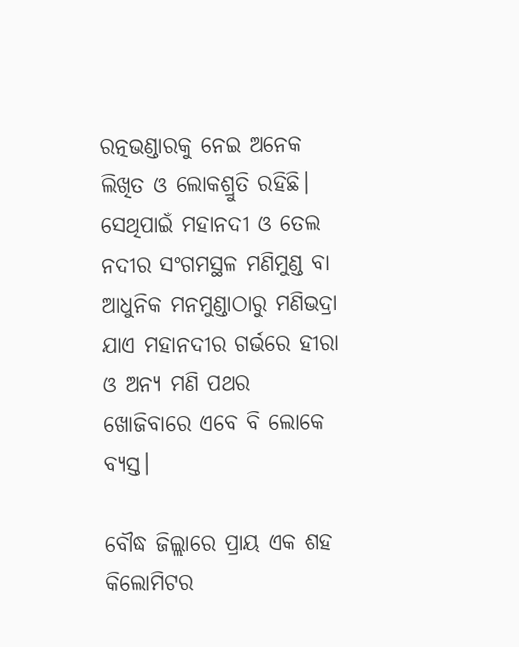ରତ୍ନଭଣ୍ଡାରକୁ ନେଇ ଅନେକ ଲିଖିତ ଓ ଲୋକଶ୍ରୁତି ରହିଛି। ସେଥିପାଇଁ ମହାନଦୀ ଓ ତେଲ ନଦୀର ସଂଗମସ୍ଥଳ ମଣିମୁଣ୍ଡ ବା ଆଧୁନିକ ମନମୁଣ୍ଡାଠାରୁ ମଣିଭଦ୍ରା ଯାଏ ମହାନଦୀର ଗର୍ଭରେ ହୀରା ଓ ଅନ୍ୟ ମଣି ପଥର ଖୋଜିବାରେ ଏବେ ବି ଲୋକେ ବ୍ୟସ୍ତ।

ବୌଦ୍ଧ ଜିଲ୍ଲାରେ ପ୍ରାୟ ଏକ ଶହ କିଲୋମିଟର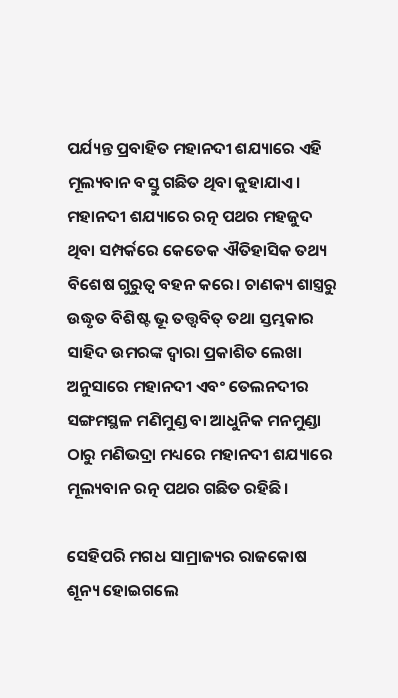ପର୍ଯ୍ୟନ୍ତ ପ୍ରବାହିତ ମହାନଦୀ ଶଯ୍ୟାରେ ଏହି ମୂଲ୍ୟବାନ ବସ୍ତୁ ଗଛିତ ଥିବା କୁହାଯାଏ। ମହାନଦୀ ଶଯ୍ୟାରେ ରତ୍ନ ପଥର ମହଜୁଦ ଥିବା ସମ୍ପର୍କରେ କେତେକ ଐତିହାସିକ ତଥ୍ୟ ବିଶେଷ ଗୁରୁତ୍ୱ ବହନ କରେ। ଚାଣକ୍ୟ ଶାସ୍ତ୍ରରୁ ଉଦ୍ଧୃତ ବିଶିଷ୍ଟ ଭୂ ତତ୍ତ୍ୱବିତ୍‌‌ ତଥା ସ୍ତମ୍ଭକାର ସାହିଦ ଉମରଙ୍କ ଦ୍ୱାରା ପ୍ରକାଶିତ ଲେଖା ଅନୁସାରେ ମହାନଦୀ ଏବଂ ତେଲନଦୀର ସଙ୍ଗମସ୍ଥଳ ମଣିମୁଣ୍ଡ ବା ଆଧୁନିକ ମନମୁଣ୍ଡା ଠାରୁ ମଣିଭଦ୍ରା ମଧ୍ୟରେ ମହାନଦୀ ଶଯ୍ୟାରେ ମୂଲ୍ୟବାନ ରତ୍ନ ପଥର ଗଛିତ ରହିଛି।

ସେହିପରି ମଗଧ ସାମ୍ରାଜ୍ୟର ରାଜକୋଷ ଶୂନ୍ୟ ହୋଇଗଲେ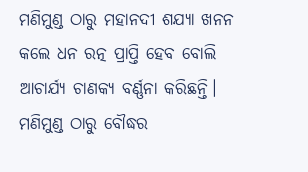ମଣିମୁଣ୍ଡ ଠାରୁ ମହାନଦୀ ଶଯ୍ୟା ଖନନ କଲେ ଧନ ରତ୍ନ ପ୍ରାପ୍ତି ହେବ ବୋଲି ଆଚାର୍ଯ୍ୟ ଚାଣକ୍ୟ ବର୍ଣ୍ଣନା କରିଛନ୍ତି। ମଣିମୁଣ୍ଡ ଠାରୁ ବୌଦ୍ଧର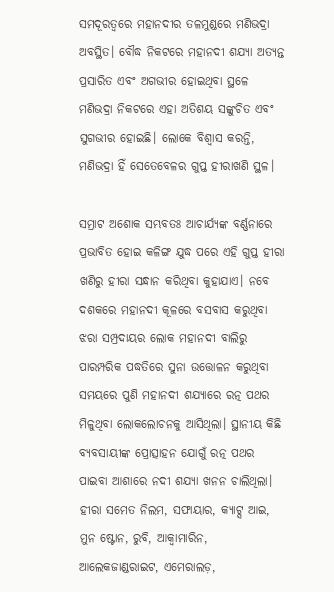ସମଦୂରତ୍ୱରେ ମହାନଦୀର ତଳମୁଣ୍ଡରେ ମଣିଭଦ୍ରା ଅବସ୍ଥିତ। ବୌଦ୍ଧ ନିକଟରେ ମହାନଦୀ ଶଯ୍ୟା ଅତ୍ୟନ୍ତ ପ୍ରସାରିତ ଏବଂ ଅଗଭୀର ହୋଇଥିବା ସ୍ଥଳେ ମଣିଭଦ୍ରା ନିକଟରେ ଏହା ଅତିଶୟ ସଙ୍କୁଚିତ ଏବଂ ସୁଗଭୀର ହୋଇଛି। ଲୋକେ ବିଶ୍ୱାସ କରନ୍ତି, ମଣିଭଦ୍ରା ହିଁ ସେତେବେଳର ଗୁପ୍ତ ହୀରାଖଣି ସ୍ଥଳ।

ସମ୍ରାଟ ଅଶୋକ ସମ୍ଭବତଃ ଆଚାର୍ଯ୍ୟଙ୍କ ବର୍ଣ୍ଣନାରେ ପ୍ରଭାବିତ ହୋଇ କଳିଙ୍ଗ ଯୁଦ୍ଧ ପରେ ଏହି ଗୁପ୍ତ ହୀରା ଖଣିରୁ ହୀରା ସନ୍ଧାନ କରିଥିବା କୁହାଯାଏ। ନବେ ଦଶକରେ ମହାନଦୀ କୂଳରେ ବସବାସ କରୁଥିବା ଝରା ସମ୍ପ୍ରଦାୟର ଲୋକ ମହାନଦୀ ବାଲିରୁ ପାରମ୍ପରିକ ପଦ୍ଧତିରେ ସୁନା ଉତ୍ତୋଳନ କରୁଥିବା ସମୟରେ ପୁଣି ମହାନଦୀ ଶଯ୍ୟାରେ ରତ୍ନ ପଥର ମିଳୁଥିବା ଲୋକଲୋଚନକୁ ଆସିଥିଲା। ସ୍ଥାନୀୟ କିଛି ବ୍ୟବସାୟୀଙ୍କ ପ୍ରୋତ୍ସାହନ ଯୋଗୁଁ ରତ୍ନ ପଥର ପାଇବା ଆଶାରେ ନଦୀ ଶଯ୍ୟା ଖନନ ଚାଲିଥିଲା। ହୀରା ସମେତ ନିଲମ, ସଫାୟାର, କ୍ୟାଟ୍ସ ଆଇ, ମୁନ ଷ୍ଟୋନ, ରୁବି, ଆକ୍ୱାମାରିନ, ଆଲେକଜାଣ୍ଡରାଇଟ, ଏମେରାଲଡ଼,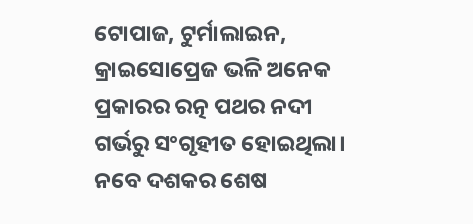ଟୋପାଜ, ଟୁର୍ମାଲାଇନ, କ୍ରାଇସୋପ୍ରେଜ ଭଳି ଅନେକ ପ୍ରକାରର ରତ୍ନ ପଥର ନଦୀ ଗର୍ଭରୁ ସଂଗୃହୀତ ହୋଇଥିଲା। ନବେ ଦଶକର ଶେଷ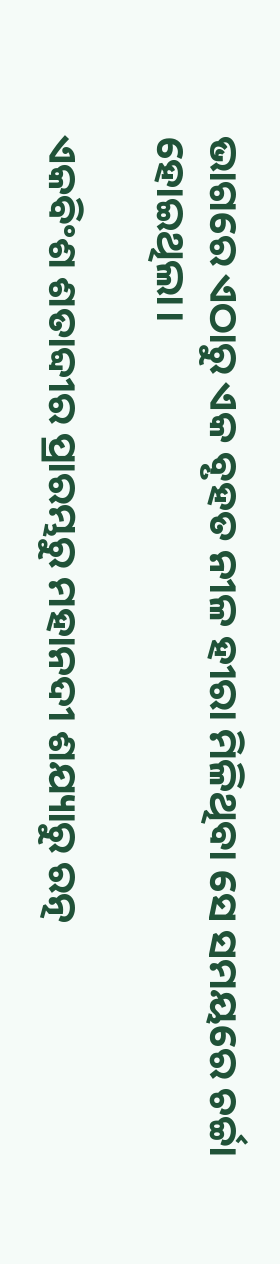ଭାଗରେ ଏଠାରୁ ଏକ ବୃହତ ନୀଳ ହୀରା ମିଳିଥିବା ସେ ସମୟରେ ଚର୍ଚ୍ଚା ହୋଇଥିଲା।

ଏକବିଂଶ ଶତାବ୍ଦୀର ପ୍ରାରମ୍ଭରୁ ମହାନଦୀ ଶଯ୍ୟାରୁ ରତ୍ନ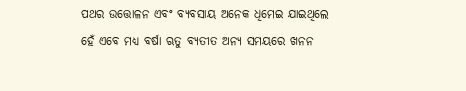ପଥର ଉତ୍ତୋଳନ ଏବଂ ବ୍ୟବସାୟ ଅନେକ ଧିମେଇ ଯାଇଥିଲେ ହେଁ ଏବେ ମଧ୍ୟ ବର୍ଷା ଋତୁ ବ୍ୟତୀତ ଅନ୍ୟ ସମୟରେ ଖନନ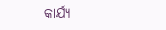କାର୍ଯ୍ୟ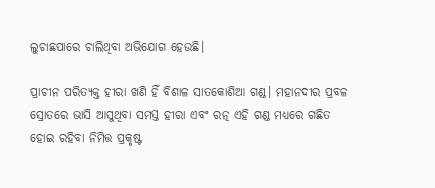ଲୁଚାଛପାରେ ଚାଲିଥିବା ଅଭିଯୋଗ ହେଉଛି।

ପ୍ରାଚୀନ ପରିତ୍ୟକ୍ତ ହୀରା ଖଣି ହିଁ ବିଶାଳ ସାତକୋଶିଆ ଗଣ୍ଡ। ମହାନଦୀର ପ୍ରବଳ ସ୍ରୋତରେ ଭାସି ଆସୁଥିବା ସମସ୍ତ ହୀରା ଏବଂ ରତ୍ନ ଏହି ଗଣ୍ଡ ମଧ୍ୟରେ ଗଛିତ ହୋଇ ରହିବା ନିମିତ୍ତ ପ୍ରକୃଷ୍ଟ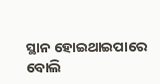ସ୍ଥାନ ହୋଇଥାଇପାରେ ବୋଲି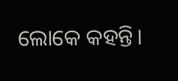ଲୋକେ କହନ୍ତି।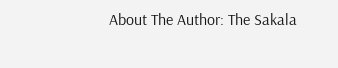About The Author: The Sakala